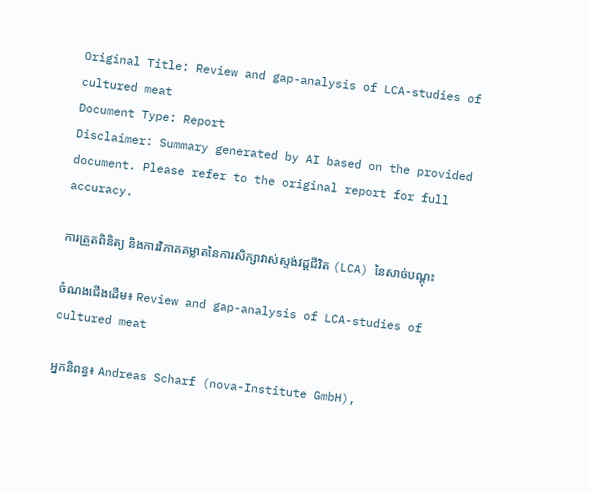Original Title: Review and gap-analysis of LCA-studies of cultured meat
Document Type: Report
Disclaimer: Summary generated by AI based on the provided document. Please refer to the original report for full accuracy.

ការត្រួតពិនិត្យ និងការវិភាគគម្លាតនៃការសិក្សាវាស់ស្ទង់វដ្តជីវិត (LCA) នៃសាច់បណ្តុះ

ចំណងជើងដើម៖ Review and gap-analysis of LCA-studies of cultured meat

អ្នកនិពន្ធ៖ Andreas Scharf (nova-Institute GmbH),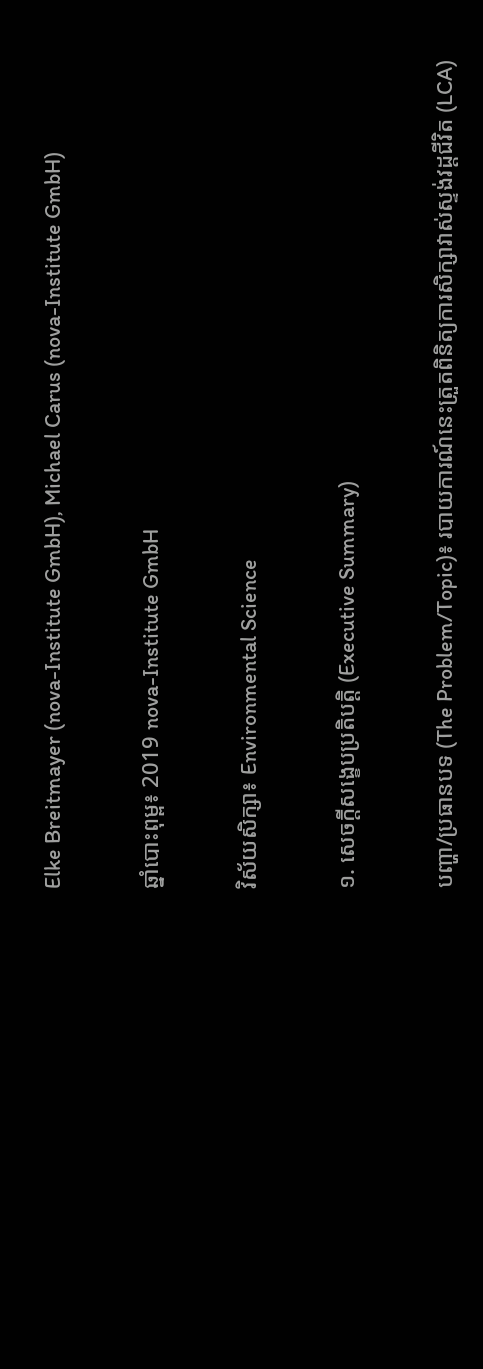Elke Breitmayer (nova-Institute GmbH), Michael Carus (nova-Institute GmbH)

ឆ្នាំបោះពុម្ព៖ 2019 nova-Institute GmbH

វិស័យសិក្សា៖ Environmental Science

១. សេចក្តីសង្ខេបប្រតិបត្តិ (Executive Summary)

បញ្ហា/ប្រធានបទ (The Problem/Topic)៖ របាយការណ៍នេះត្រួតពិនិត្យការសិក្សាវាស់ស្ទង់វដ្តជីវិត (LCA)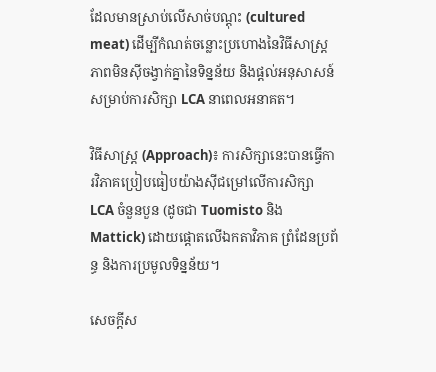ដែលមានស្រាប់លើសាច់បណ្តុះ (cultured meat) ដើម្បីកំណត់ចន្លោះប្រហោងនៃវិធីសាស្រ្ត ភាពមិនស៊ីចង្វាក់គ្នានៃទិន្នន័យ និងផ្តល់អនុសាសន៍សម្រាប់ការសិក្សា LCA នាពេលអនាគត។

វិធីសាស្ត្រ (Approach)៖ ការសិក្សានេះបានធ្វើការវិភាគប្រៀបធៀបយ៉ាងស៊ីជម្រៅលើការសិក្សា LCA ចំនួនបួន (ដូចជា Tuomisto និង Mattick) ដោយផ្តោតលើឯកតាវិភាគ ព្រំដែនប្រព័ន្ធ និងការប្រមូលទិន្នន័យ។

សេចក្តីស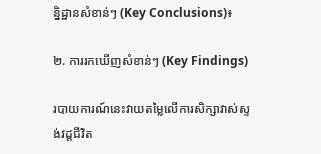ន្និដ្ឋានសំខាន់ៗ (Key Conclusions)៖

២. ការរកឃើញសំខាន់ៗ (Key Findings)

របាយការណ៍នេះវាយតម្លៃលើការសិក្សាវាស់ស្ទង់វដ្តជីវិត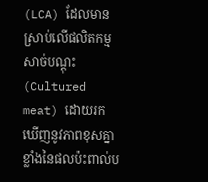(LCA) ដែលមានស្រាប់លើផលិតកម្មសាច់បណ្តុះ (Cultured meat) ដោយរកឃើញនូវភាពខុសគ្នាខ្លាំងនៃផលប៉ះពាល់ប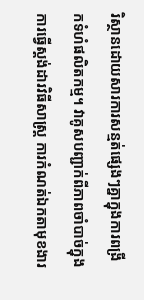រិស្ថានដោយសារការសន្មត់ផ្សេងៗគ្នាក្នុងការពង្រីកទំហំផលិតកម្ម។ វាគូសបញ្ជាក់ពីភាពចាំបាច់ក្នុងការធ្វើស្តង់ដារវិធីសាស្ត្រ ការកំណត់ឯកតាមុខងារ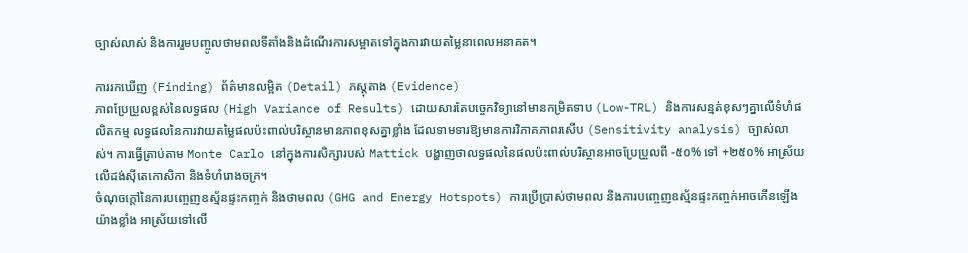ច្បាស់លាស់ និងការរួមបញ្ចូលថាមពលទីតាំងនិងដំណើរការសម្អាតទៅក្នុងការវាយតម្លៃនាពេលអនាគត។

ការរកឃើញ (Finding) ព័ត៌មានលម្អិត (Detail) ភស្តុតាង (Evidence)
ភាពប្រែប្រួលខ្ពស់នៃលទ្ធផល (High Variance of Results) ដោយសារតែបច្ចេកវិទ្យានៅមានកម្រិតទាប (Low-TRL) និងការសន្មត់ខុសៗគ្នាលើទំហំផលិតកម្ម លទ្ធផលនៃការវាយតម្លៃផលប៉ះពាល់បរិស្ថានមានភាពខុសគ្នាខ្លាំង ដែលទាមទារឱ្យមានការវិភាគភាពរសើប (Sensitivity analysis) ច្បាស់លាស់។ ការធ្វើត្រាប់តាម Monte Carlo នៅក្នុងការសិក្សារបស់ Mattick បង្ហាញថាលទ្ធផលនៃផលប៉ះពាល់បរិស្ថានអាចប្រែប្រួលពី -៥០% ទៅ +២៥០% អាស្រ័យលើដង់ស៊ីតេកោសិកា និងទំហំរោងចក្រ។
ចំណុចក្តៅនៃការបញ្ចេញឧស្ម័នផ្ទះកញ្ចក់ និងថាមពល (GHG and Energy Hotspots) ការប្រើប្រាស់ថាមពល និងការបញ្ចេញឧស្ម័នផ្ទះកញ្ចក់អាចកើនឡើងយ៉ាងខ្លាំង អាស្រ័យទៅលើ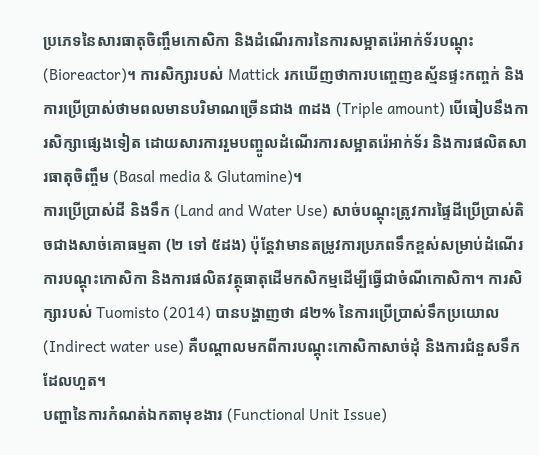ប្រភេទនៃសារធាតុចិញ្ចឹមកោសិកា និងដំណើរការនៃការសម្អាតរ៉េអាក់ទ័របណ្តុះ (Bioreactor)។ ការសិក្សារបស់ Mattick រកឃើញថាការបញ្ចេញឧស្ម័នផ្ទះកញ្ចក់ និងការប្រើប្រាស់ថាមពលមានបរិមាណច្រើនជាង ៣ដង (Triple amount) បើធៀបនឹងការសិក្សាផ្សេងទៀត ដោយសារការរួមបញ្ចូលដំណើរការសម្អាតរ៉េអាក់ទ័រ និងការផលិតសារធាតុចិញ្ចឹម (Basal media & Glutamine)។
ការប្រើប្រាស់ដី និងទឹក (Land and Water Use) សាច់បណ្តុះត្រូវការផ្ទៃដីប្រើប្រាស់តិចជាងសាច់គោធម្មតា (២ ទៅ ៥ដង) ប៉ុន្តែវាមានតម្រូវការប្រភពទឹកខ្ពស់សម្រាប់ដំណើរការបណ្តុះកោសិកា និងការផលិតវត្ថុធាតុដើមកសិកម្មដើម្បីធ្វើជាចំណីកោសិកា។ ការសិក្សារបស់ Tuomisto (2014) បានបង្ហាញថា ៨២% នៃការប្រើប្រាស់ទឹកប្រយោល (Indirect water use) គឺបណ្តាលមកពីការបណ្តុះកោសិកាសាច់ដុំ និងការជំនួសទឹកដែលហួត។
បញ្ហានៃការកំណត់ឯកតាមុខងារ (Functional Unit Issue)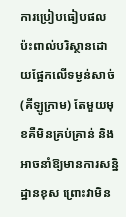ការប្រៀបធៀបផលប៉ះពាល់បរិស្ថានដោយផ្អែកលើទម្ងន់សាច់ (គីឡូក្រាម) តែមួយមុខគឺមិនគ្រប់គ្រាន់ និងអាចនាំឱ្យមានការសន្និដ្ឋានខុស ព្រោះវាមិន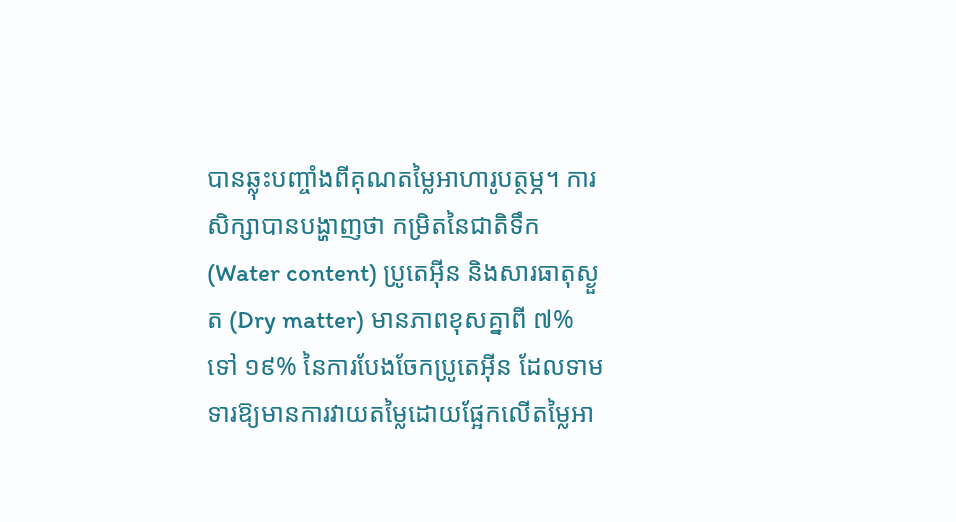បានឆ្លុះបញ្ចាំងពីគុណតម្លៃអាហារូបត្ថម្ភ។ ការសិក្សាបានបង្ហាញថា កម្រិតនៃជាតិទឹក (Water content) ប្រូតេអ៊ីន និងសារធាតុស្ងួត (Dry matter) មានភាពខុសគ្នាពី ៧% ទៅ ១៩% នៃការបែងចែកប្រូតេអ៊ីន ដែលទាមទារឱ្យមានការវាយតម្លៃដោយផ្អែកលើតម្លៃអា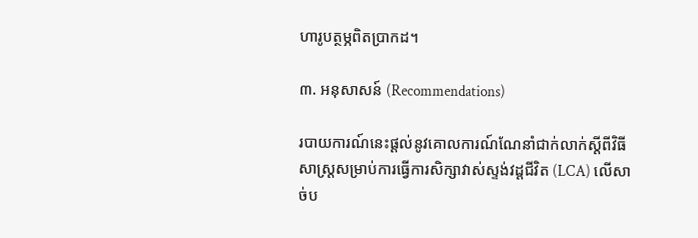ហារូបត្ថម្ភពិតប្រាកដ។

៣. អនុសាសន៍ (Recommendations)

របាយការណ៍នេះផ្តល់នូវគោលការណ៍ណែនាំជាក់លាក់ស្តីពីវិធីសាស្ត្រសម្រាប់ការធ្វើការសិក្សាវាស់ស្ទង់វដ្តជីវិត (LCA) លើសាច់ប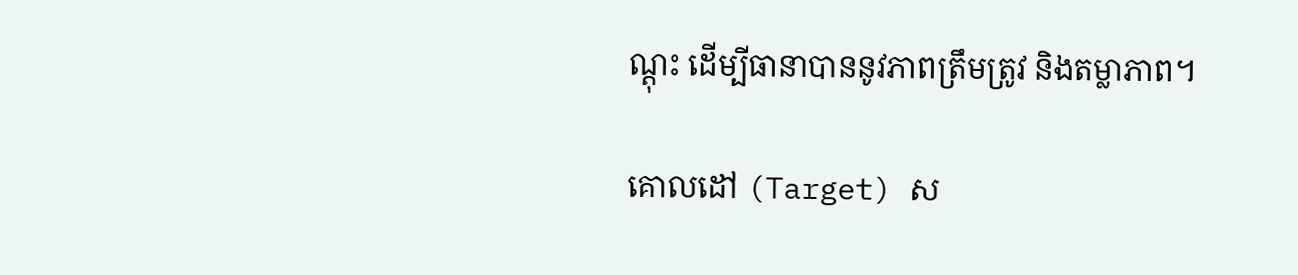ណ្តុះ ដើម្បីធានាបាននូវភាពត្រឹមត្រូវ និងតម្លាភាព។

គោលដៅ (Target) ស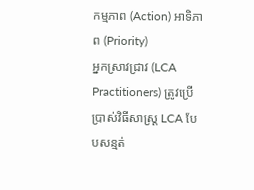កម្មភាព (Action) អាទិភាព (Priority)
អ្នកស្រាវជ្រាវ (LCA Practitioners) ត្រូវប្រើប្រាស់វិធីសាស្ត្រ LCA បែបសន្មត់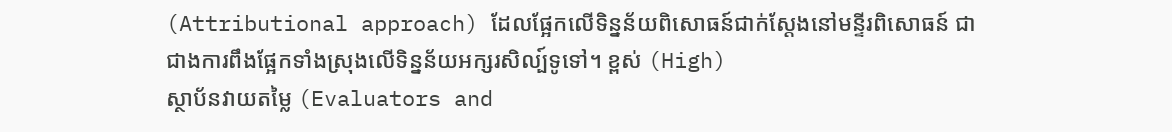(Attributional approach) ដែលផ្អែកលើទិន្នន័យពិសោធន៍ជាក់ស្តែងនៅមន្ទីរពិសោធន៍ ជាជាងការពឹងផ្អែកទាំងស្រុងលើទិន្នន័យអក្សរសិល្ប៍ទូទៅ។ ខ្ពស់ (High)
ស្ថាប័នវាយតម្លៃ (Evaluators and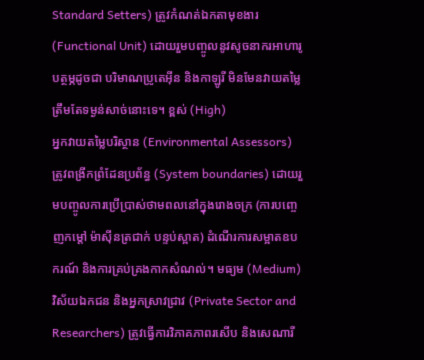Standard Setters) ត្រូវកំណត់ឯកតាមុខងារ (Functional Unit) ដោយរួមបញ្ចូលនូវសូចនាករអាហារូបត្ថម្ភដូចជា បរិមាណប្រូតេអ៊ីន និងកាឡូរី មិនមែនវាយតម្លៃត្រឹមតែទម្ងន់សាច់នោះទេ។ ខ្ពស់ (High)
អ្នកវាយតម្លៃបរិស្ថាន (Environmental Assessors) ត្រូវពង្រីកព្រំដែនប្រព័ន្ធ (System boundaries) ដោយរួមបញ្ចូលការប្រើប្រាស់ថាមពលនៅក្នុងរោងចក្រ (ការបញ្ចេញកម្តៅ ម៉ាស៊ីនត្រជាក់ បន្ទប់ស្អាត) ដំណើរការសម្អាតឧបករណ៍ និងការគ្រប់គ្រងកាកសំណល់។ មធ្យម (Medium)
វិស័យឯកជន និងអ្នកស្រាវជ្រាវ (Private Sector and Researchers) ត្រូវធ្វើការវិភាគភាពរសើប និងសេណារី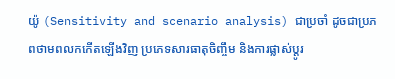យ៉ូ (Sensitivity and scenario analysis) ជាប្រចាំ ដូចជាប្រភពថាមពលកកើតឡើងវិញ ប្រភេទសារធាតុចិញ្ចឹម និងការផ្លាស់ប្តូរ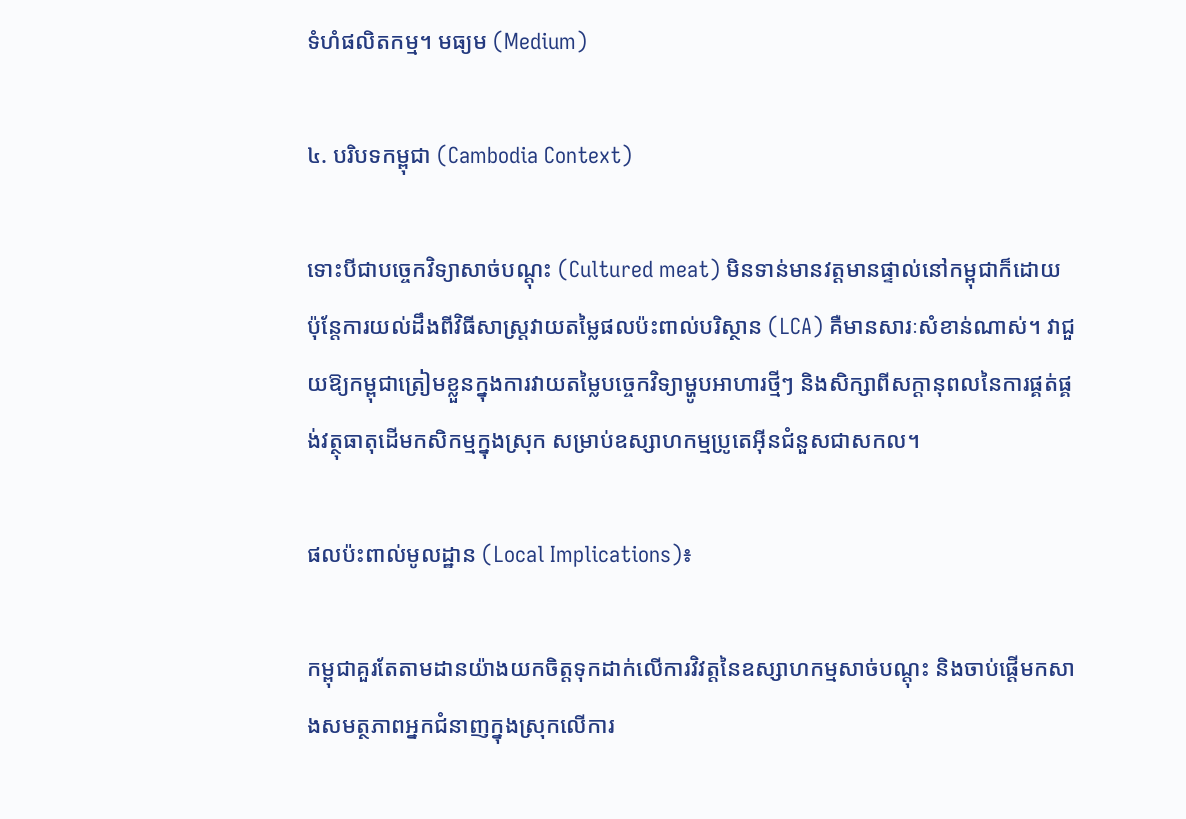ទំហំផលិតកម្ម។ មធ្យម (Medium)

៤. បរិបទកម្ពុជា (Cambodia Context)

ទោះបីជាបច្ចេកវិទ្យាសាច់បណ្តុះ (Cultured meat) មិនទាន់មានវត្តមានផ្ទាល់នៅកម្ពុជាក៏ដោយ ប៉ុន្តែការយល់ដឹងពីវិធីសាស្ត្រវាយតម្លៃផលប៉ះពាល់បរិស្ថាន (LCA) គឺមានសារៈសំខាន់ណាស់។ វាជួយឱ្យកម្ពុជាត្រៀមខ្លួនក្នុងការវាយតម្លៃបច្ចេកវិទ្យាម្ហូបអាហារថ្មីៗ និងសិក្សាពីសក្តានុពលនៃការផ្គត់ផ្គង់វត្ថុធាតុដើមកសិកម្មក្នុងស្រុក សម្រាប់ឧស្សាហកម្មប្រូតេអ៊ីនជំនួសជាសកល។

ផលប៉ះពាល់មូលដ្ឋាន (Local Implications)៖

កម្ពុជាគួរតែតាមដានយ៉ាងយកចិត្តទុកដាក់លើការវិវត្តនៃឧស្សាហកម្មសាច់បណ្តុះ និងចាប់ផ្តើមកសាងសមត្ថភាពអ្នកជំនាញក្នុងស្រុកលើការ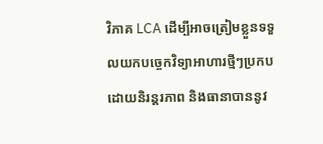វិភាគ LCA ដើម្បីអាចត្រៀមខ្លួនទទួលយកបច្ចេកវិទ្យាអាហារថ្មីៗប្រកបដោយនិរន្តរភាព និងធានាបាននូវ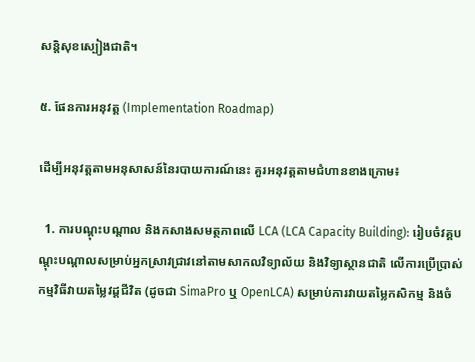សន្តិសុខស្បៀងជាតិ។

៥. ផែនការអនុវត្ត (Implementation Roadmap)

ដើម្បីអនុវត្តតាមអនុសាសន៍នៃរបាយការណ៍នេះ គួរអនុវត្តតាមជំហានខាងក្រោម៖

  1. ការបណ្តុះបណ្តាល និងកសាងសមត្ថភាពលើ LCA (LCA Capacity Building): រៀបចំវគ្គបណ្តុះបណ្តាលសម្រាប់អ្នកស្រាវជ្រាវនៅតាមសាកលវិទ្យាល័យ និងវិទ្យាស្ថានជាតិ លើការប្រើប្រាស់កម្មវិធីវាយតម្លៃវដ្តជីវិត (ដូចជា SimaPro ឬ OpenLCA) សម្រាប់ការវាយតម្លៃកសិកម្ម និងចំ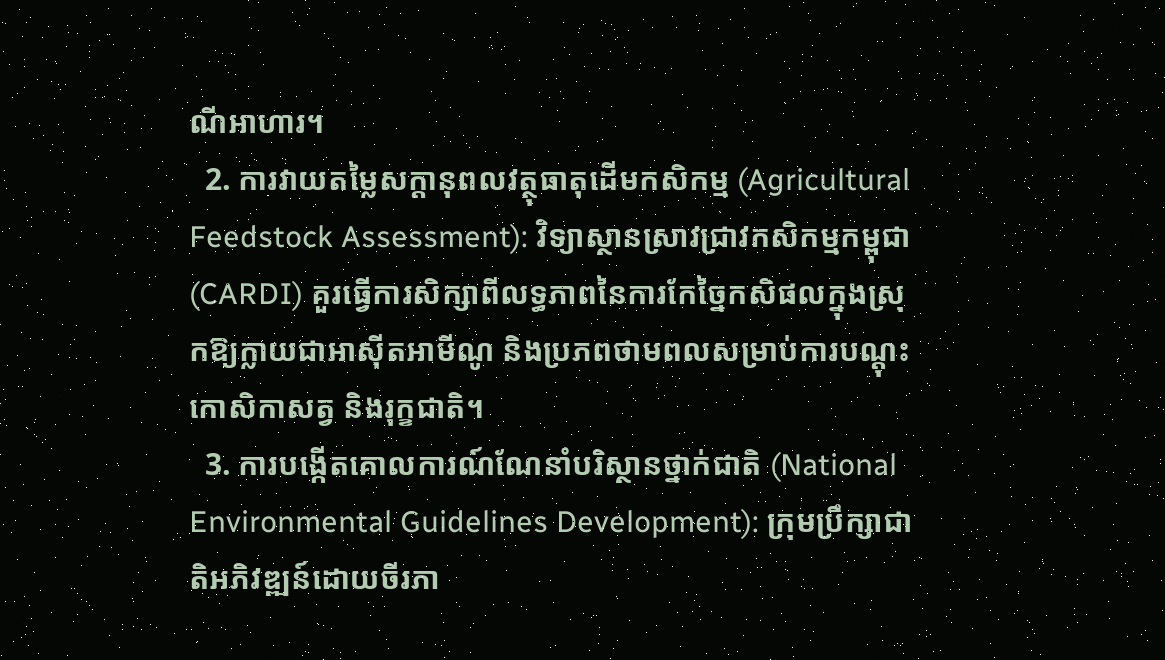ណីអាហារ។
  2. ការវាយតម្លៃសក្តានុពលវត្ថុធាតុដើមកសិកម្ម (Agricultural Feedstock Assessment): វិទ្យាស្ថានស្រាវជ្រាវកសិកម្មកម្ពុជា (CARDI) គួរធ្វើការសិក្សាពីលទ្ធភាពនៃការកែច្នៃកសិផលក្នុងស្រុកឱ្យក្លាយជាអាស៊ីតអាមីណូ និងប្រភពថាមពលសម្រាប់ការបណ្តុះកោសិកាសត្វ និងរុក្ខជាតិ។
  3. ការបង្កើតគោលការណ៍ណែនាំបរិស្ថានថ្នាក់ជាតិ (National Environmental Guidelines Development): ក្រុមប្រឹក្សាជាតិអភិវឌ្ឍន៍ដោយចីរភា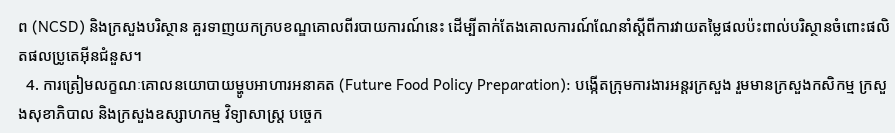ព (NCSD) និងក្រសួងបរិស្ថាន គួរទាញយកក្របខណ្ឌគោលពីរបាយការណ៍នេះ ដើម្បីតាក់តែងគោលការណ៍ណែនាំស្តីពីការវាយតម្លៃផលប៉ះពាល់បរិស្ថានចំពោះផលិតផលប្រូតេអ៊ីនជំនួស។
  4. ការត្រៀមលក្ខណៈគោលនយោបាយម្ហូបអាហារអនាគត (Future Food Policy Preparation): បង្កើតក្រុមការងារអន្តរក្រសួង រួមមានក្រសួងកសិកម្ម ក្រសួងសុខាភិបាល និងក្រសួងឧស្សាហកម្ម វិទ្យាសាស្ត្រ បច្ចេក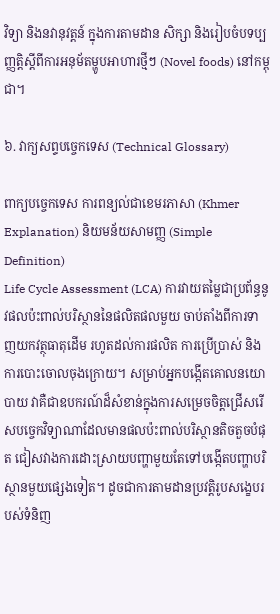វិទ្យា និងនវានុវត្តន៍ ក្នុងការតាមដាន សិក្សា និងរៀបចំបទប្បញ្ញត្តិស្តីពីការអនុម័តម្ហូបអាហារថ្មីៗ (Novel foods) នៅកម្ពុជា។

៦. វាក្យសព្ទបច្ចេកទេស (Technical Glossary)

ពាក្យបច្ចេកទេស ការពន្យល់ជាខេមរភាសា (Khmer Explanation) និយមន័យសាមញ្ញ (Simple Definition)
Life Cycle Assessment (LCA) ការវាយតម្លៃជាប្រព័ន្ធនូវផលប៉ះពាល់បរិស្ថាននៃផលិតផលមួយ ចាប់តាំងពីការទាញយកវត្ថុធាតុដើម រហូតដល់ការផលិត ការប្រើប្រាស់ និងការបោះចោលចុងក្រោយ។ សម្រាប់អ្នកបង្កើតគោលនយោបាយ វាគឺជាឧបករណ៍ដ៏សំខាន់ក្នុងការសម្រេចចិត្តជ្រើសរើសបច្ចេកវិទ្យាណាដែលមានផលប៉ះពាល់បរិស្ថានតិចតួចបំផុត ជៀសវាងការដោះស្រាយបញ្ហាមួយតែទៅបង្កើតបញ្ហាបរិស្ថានមួយផ្សេងទៀត។ ដូចជាការតាមដានប្រវត្តិរូបសង្ខេបរបស់ទំនិញ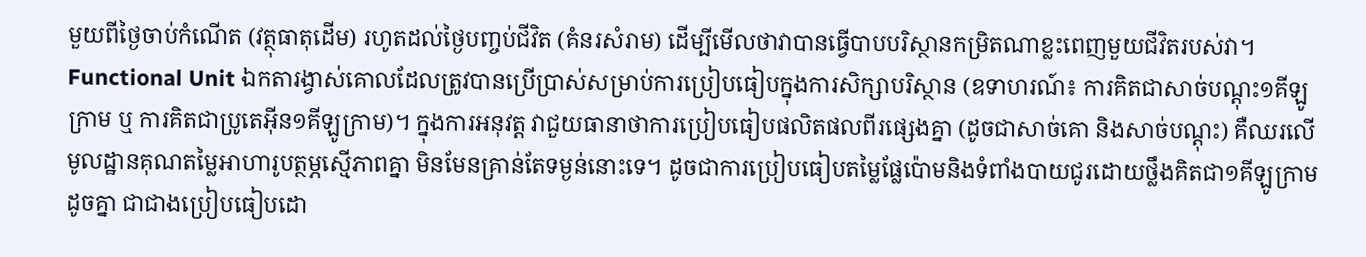មួយពីថ្ងៃចាប់កំណើត (វត្ថុធាតុដើម) រហូតដល់ថ្ងៃបញ្ចប់ជីវិត (គំនរសំរាម) ដើម្បីមើលថាវាបានធ្វើបាបបរិស្ថានកម្រិតណាខ្លះពេញមួយជីវិតរបស់វា។
Functional Unit ឯកតារង្វាស់គោលដែលត្រូវបានប្រើប្រាស់សម្រាប់ការប្រៀបធៀបក្នុងការសិក្សាបរិស្ថាន (ឧទាហរណ៍៖ ការគិតជាសាច់បណ្តុះ១គីឡូក្រាម ឬ ការគិតជាប្រូតេអ៊ីន១គីឡូក្រាម)។ ក្នុងការអនុវត្ត វាជួយធានាថាការប្រៀបធៀបផលិតផលពីរផ្សេងគ្នា (ដូចជាសាច់គោ និងសាច់បណ្តុះ) គឺឈរលើមូលដ្ឋានគុណតម្លៃអាហារូបត្ថម្ភស្មើភាពគ្នា មិនមែនគ្រាន់តែទម្ងន់នោះទេ។ ដូចជាការប្រៀបធៀបតម្លៃផ្លែប៉ោមនិងទំពាំងបាយជូរដោយថ្លឹងគិតជា១គីឡូក្រាមដូចគ្នា ជាជាងប្រៀបធៀបដោ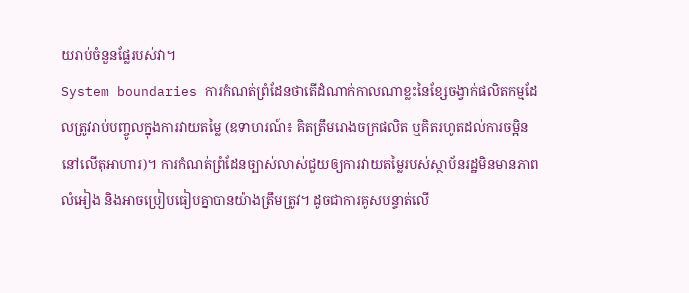យរាប់ចំនួនផ្លែរបស់វា។
System boundaries ការកំណត់ព្រំដែនថាតើដំណាក់កាលណាខ្លះនៃខ្សែចង្វាក់ផលិតកម្មដែលត្រូវរាប់បញ្ចូលក្នុងការវាយតម្លៃ (ឧទាហរណ៍៖ គិតត្រឹមរោងចក្រផលិត ឬគិតរហូតដល់ការចម្អិននៅលើតុអាហារ)។ ការកំណត់ព្រំដែនច្បាស់លាស់ជួយឲ្យការវាយតម្លៃរបស់ស្ថាប័នរដ្ឋមិនមានភាពលំអៀង និងអាចប្រៀបធៀបគ្នាបានយ៉ាងត្រឹមត្រូវ។ ដូចជាការគូសបន្ទាត់លើ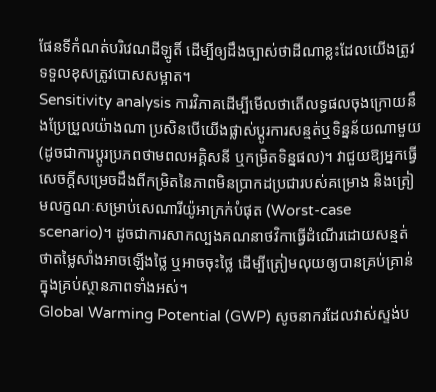ផែនទីកំណត់បរិវេណដីឡូតិ៍ ដើម្បីឲ្យដឹងច្បាស់ថាដីណាខ្លះដែលយើងត្រូវទទួលខុសត្រូវបោសសម្អាត។
Sensitivity analysis ការវិភាគដើម្បីមើលថាតើលទ្ធផលចុងក្រោយនឹងប្រែប្រួលយ៉ាងណា ប្រសិនបើយើងផ្លាស់ប្តូរការសន្មត់ឬទិន្នន័យណាមួយ (ដូចជាការប្តូរប្រភពថាមពលអគ្គិសនី ឬកម្រិតទិន្នផល)។ វាជួយឱ្យអ្នកធ្វើសេចក្តីសម្រេចដឹងពីកម្រិតនៃភាពមិនប្រាកដប្រជារបស់គម្រោង និងត្រៀមលក្ខណៈសម្រាប់សេណារីយ៉ូអាក្រក់បំផុត (Worst-case scenario)។ ដូចជាការសាកល្បងគណនាថវិកាធ្វើដំណើរដោយសន្មត់ថាតម្លៃសាំងអាចឡើងថ្លៃ ឬអាចចុះថ្លៃ ដើម្បីត្រៀមលុយឲ្យបានគ្រប់គ្រាន់ក្នុងគ្រប់ស្ថានភាពទាំងអស់។
Global Warming Potential (GWP) សូចនាករដែលវាស់ស្ទង់ប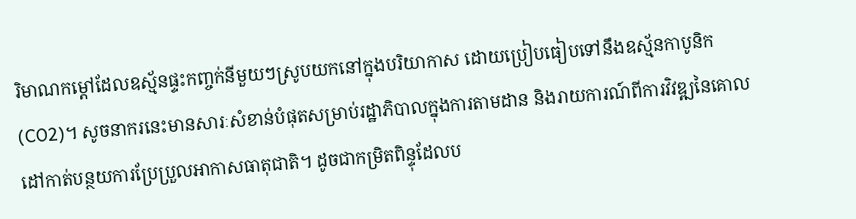រិមាណកម្តៅដែលឧស្ម័នផ្ទះកញ្ចក់នីមួយៗស្រូបយកនៅក្នុងបរិយាកាស ដោយប្រៀបធៀបទៅនឹងឧស្ម័នកាបូនិក (CO2)។ សូចនាករនេះមានសារៈសំខាន់បំផុតសម្រាប់រដ្ឋាភិបាលក្នុងការតាមដាន និងរាយការណ៍ពីការវិវឌ្ឍនៃគោលដៅកាត់បន្ថយការប្រែប្រួលអាកាសធាតុជាតិ។ ដូចជាកម្រិតពិន្ទុដែលប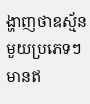ង្ហាញថាឧស្ម័នមួយប្រភេទៗមានឥ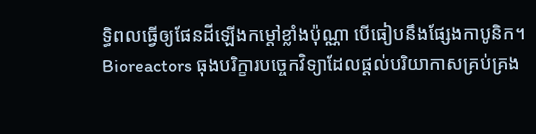ទ្ធិពលធ្វើឲ្យផែនដីឡើងកម្តៅខ្លាំងប៉ុណ្ណា បើធៀបនឹងផ្សែងកាបូនិក។
Bioreactors ធុងបរិក្ខារបច្ចេកវិទ្យាដែលផ្តល់បរិយាកាសគ្រប់គ្រង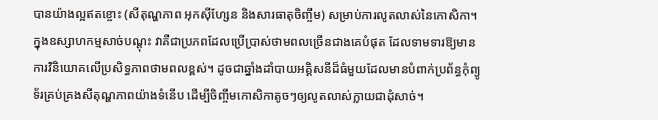បានយ៉ាងល្អឥតខ្ចោះ (សីតុណ្ហភាព អុកស៊ីហ្សែន និងសារធាតុចិញ្ចឹម) សម្រាប់ការលូតលាស់នៃកោសិកា។ ក្នុងឧស្សាហកម្មសាច់បណ្តុះ វាគឺជាប្រភពដែលប្រើប្រាស់ថាមពលច្រើនជាងគេបំផុត ដែលទាមទារឱ្យមានការវិនិយោគលើប្រសិទ្ធភាពថាមពលខ្ពស់។ ដូចជាឆ្នាំងដាំបាយអគ្គិសនីដ៏ធំមួយដែលមានបំពាក់ប្រព័ន្ធកុំព្យូទ័រគ្រប់គ្រងសីតុណ្ហភាពយ៉ាងទំនើប ដើម្បីចិញ្ចឹមកោសិកាតូចៗឲ្យលូតលាស់ក្លាយជាដុំសាច់។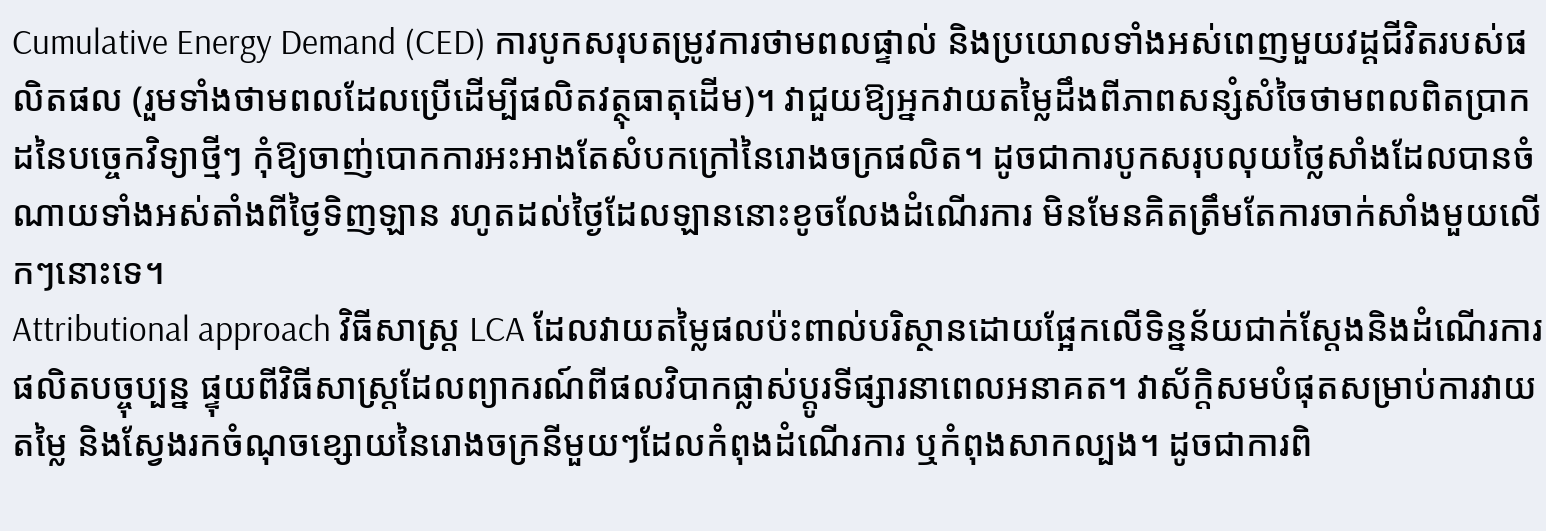Cumulative Energy Demand (CED) ការបូកសរុបតម្រូវការថាមពលផ្ទាល់ និងប្រយោលទាំងអស់ពេញមួយវដ្តជីវិតរបស់ផលិតផល (រួមទាំងថាមពលដែលប្រើដើម្បីផលិតវត្ថុធាតុដើម)។ វាជួយឱ្យអ្នកវាយតម្លៃដឹងពីភាពសន្សំសំចៃថាមពលពិតប្រាកដនៃបច្ចេកវិទ្យាថ្មីៗ កុំឱ្យចាញ់បោកការអះអាងតែសំបកក្រៅនៃរោងចក្រផលិត។ ដូចជាការបូកសរុបលុយថ្លៃសាំងដែលបានចំណាយទាំងអស់តាំងពីថ្ងៃទិញឡាន រហូតដល់ថ្ងៃដែលឡាននោះខូចលែងដំណើរការ មិនមែនគិតត្រឹមតែការចាក់សាំងមួយលើកៗនោះទេ។
Attributional approach វិធីសាស្ត្រ LCA ដែលវាយតម្លៃផលប៉ះពាល់បរិស្ថានដោយផ្អែកលើទិន្នន័យជាក់ស្តែងនិងដំណើរការផលិតបច្ចុប្បន្ន ផ្ទុយពីវិធីសាស្ត្រដែលព្យាករណ៍ពីផលវិបាកផ្លាស់ប្តូរទីផ្សារនាពេលអនាគត។ វាស័ក្តិសមបំផុតសម្រាប់ការវាយតម្លៃ និងស្វែងរកចំណុចខ្សោយនៃរោងចក្រនីមួយៗដែលកំពុងដំណើរការ ឬកំពុងសាកល្បង។ ដូចជាការពិ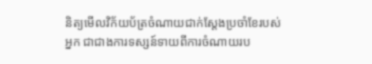និត្យមើលវិក័យប័ត្រចំណាយជាក់ស្តែងប្រចាំខែរបស់អ្នក ជាជាងការទស្សន៍ទាយពីការចំណាយរប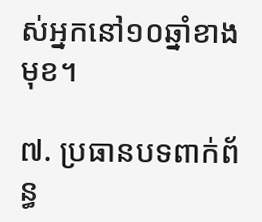ស់អ្នកនៅ១០ឆ្នាំខាងមុខ។

៧. ប្រធានបទពាក់ព័ន្ធ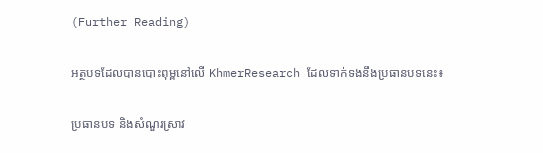(Further Reading)

អត្ថបទដែលបានបោះពុម្ពនៅលើ KhmerResearch ដែលទាក់ទងនឹងប្រធានបទនេះ៖

ប្រធានបទ និងសំណួរស្រាវ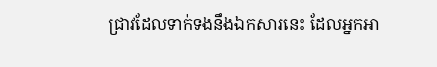ជ្រាវដែលទាក់ទងនឹងឯកសារនេះ ដែលអ្នកអា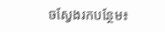ចស្វែងរកបន្ថែម៖